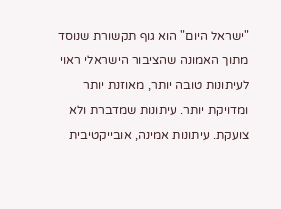"ישראל היום" הוא גוף תקשורת שנוסד מתוך האמונה שהציבור הישראלי ראוי לעיתונות טובה יותר, מאוזנת יותר ומדויקת יותר. עיתונות שמדברת ולא צועקת. עיתונות אמינה, אובייקטיבית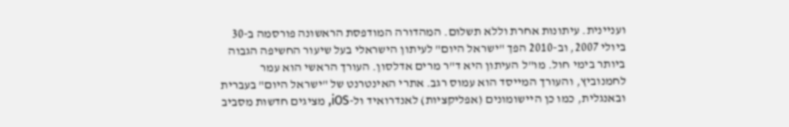ועניינית. עיתונות אחרת וללא תשלום. המהדורה המודפסת הראשונה פורסמה ב-30 ביולי 2007, וב-2010 הפך "ישראל היום" לעיתון הישראלי בעל שיעור החשיפה הגבוה ביותר בימי חול. מו"ל העיתון היא ד"ר מרים אדלסון. העורך הראשי הוא עמר לחמנוביץ, והעורך המייסד הוא עמוס רגב. אתרי האינטרנט של "ישראל היום" בעברית ובאנגלית, כמו כן היישומונים (אפליקציות) לאנדרואיד ול-iOS, מציגים חדשות מסביב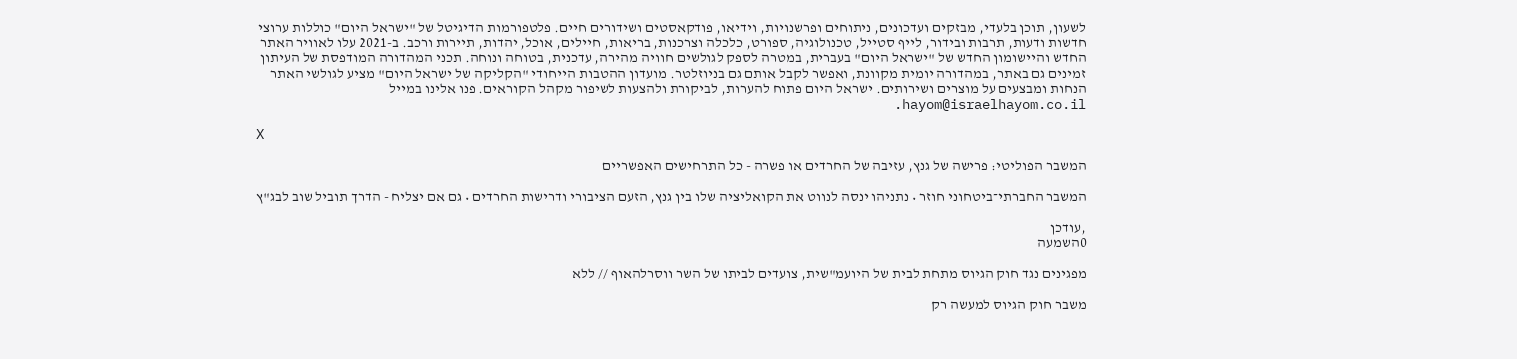לשעון, תוכן בלעדי, מבזקים ועדכונים, ניתוחים ופרשנויות, וידיאו, פודקאסטים ושידורים חיים. פלטפורמות הדיגיטל של "ישראל היום" כוללות ערוצי חדשות ודעות, תרבות ובידור, לייף סטייל, טכנולוגיה, ספורט, כלכלה וצרכנות, בריאות, חיילים, אוכל, יהדות, תיירות ורכב. ב-2021 עלו לאוויר האתר החדש והיישומון החדש של "ישראל היום" בעברית, במטרה לספק לגולשים חוויה מהירה, עדכנית, בטוחה ונוחה. תכני המהדורה המודפסת של העיתון זמינים גם באתר, במהדורה יומית מקוונת, ואפשר לקבל אותם גם בניוזלטר. מועדון ההטבות הייחודי "הקליקה של ישראל היום" מציע לגולשי האתר הנחות ומבצעים על מוצרים ושירותים. ישראל היום פתוח להערות, לביקורת ולהצעות לשיפור מקהל הקוראים. פנו אלינו במייל hayom@israelhayom.co.il.

X

המשבר הפוליטי: פרישה של גנץ, עזיבה של החרדים או פשרה - כל התרחישים האפשריים

המשבר החברתי־ביטחוני חוזר • נתניהו ינסה לנווט את הקואליציה שלו בין גנץ, הזעם הציבורי ודרישות החרדים • גם אם יצליח - הדרך תוביל שוב לבג"ץ

,עודכן
0השמעה

מפגינים נגד חוק הגיוס מתחת לבית של היועמ"שית, צועדים לביתו של השר ווסרלהאוף // ללא

משבר חוק הגיוס למעשה רק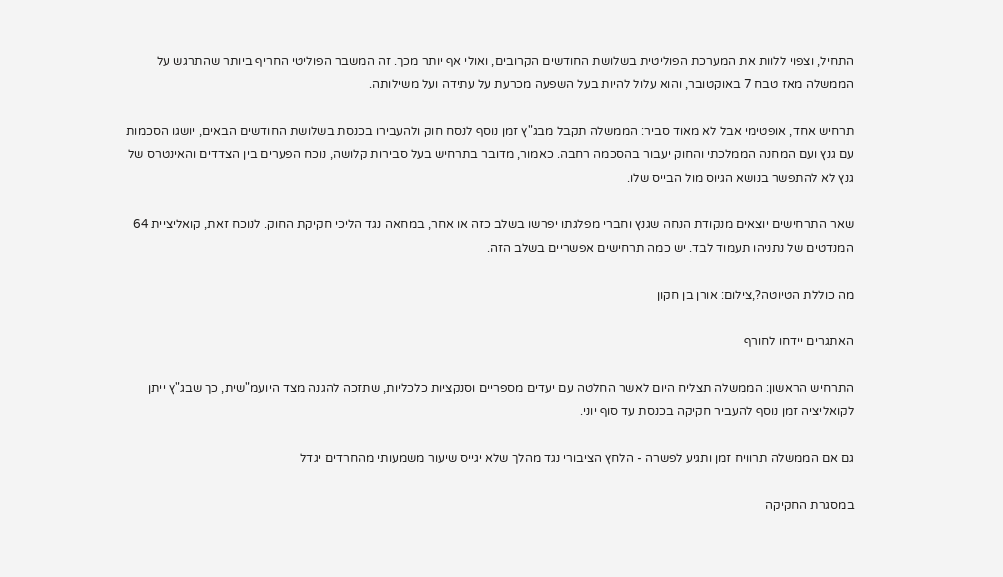התחיל, וצפוי ללוות את המערכת הפוליטית בשלושת החודשים הקרובים, ואולי אף יותר מכך. זה המשבר הפוליטי החריף ביותר שהתרגש על הממשלה מאז טבח 7 באוקטובר, והוא עלול להיות בעל השפעה מכרעת על עתידה ועל משילותה.

תרחיש אחד, אופטימי אבל לא מאוד סביר: הממשלה תקבל מבג"ץ זמן נוסף לנסח חוק ולהעבירו בכנסת בשלושת החודשים הבאים, יושגו הסכמות עם גנץ ועם המחנה הממלכתי והחוק יעבור בהסכמה רחבה. כאמור, מדובר בתרחיש בעל סבירות קלושה, נוכח הפערים בין הצדדים והאינטרס של גנץ לא להתפשר בנושא הגיוס מול הבייס שלו.

שאר התרחישים יוצאים מנקודת הנחה שגנץ וחברי מפלגתו יפרשו בשלב כזה או אחר, במחאה נגד הליכי חקיקת החוק. לנוכח זאת, קואליציית 64 המנדטים של נתניהו תעמוד לבד. יש כמה תרחישים אפשריים בשלב הזה.

מה כוללת הטיוטה?,צילום: אורן בן חקון

האתגרים יידחו לחורף

התרחיש הראשון: הממשלה תצליח היום לאשר החלטה עם יעדים מספריים וסנקציות כלכליות, שתזכה להגנה מצד היועמ"שית, כך שבג"ץ ייתן לקואליציה זמן נוסף להעביר חקיקה בכנסת עד סוף יוני.

גם אם הממשלה תרוויח זמן ותגיע לפשרה - הלחץ הציבורי נגד מהלך שלא יגייס שיעור משמעותי מהחרדים יגדל

במסגרת החקיקה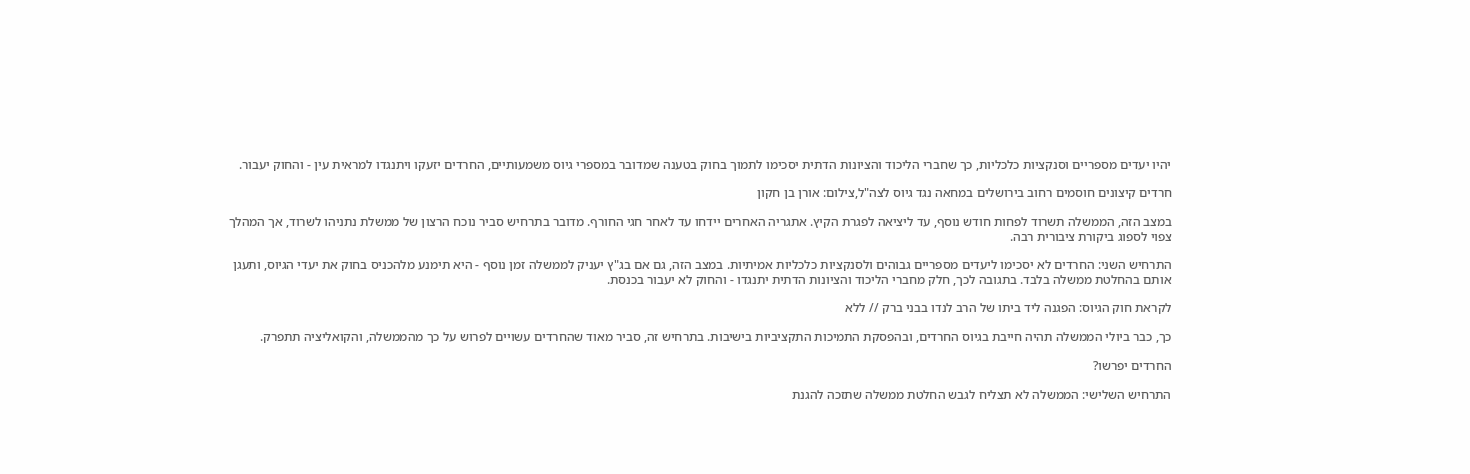יהיו יעדים מספריים וסנקציות כלכליות, כך שחברי הליכוד והציונות הדתית יסכימו לתמוך בחוק בטענה שמדובר במספרי גיוס משמעותיים, החרדים יזעקו ויתנגדו למראית עין - והחוק יעבור.

חרדים קיצונים חוסמים רחוב בירושלים במחאה נגד גיוס לצה"ל,צילום: אורן בן חקון

במצב הזה, הממשלה תשרוד לפחות חודש נוסף, עד ליציאה לפגרת הקיץ. אתגריה האחרים יידחו עד לאחר חגי החורף. מדובר בתרחיש סביר נוכח הרצון של ממשלת נתניהו לשרוד, אך המהלך צפוי לספוג ביקורת ציבורית רבה.

התרחיש השני: החרדים לא יסכימו ליעדים מספריים גבוהים ולסנקציות כלכליות אמיתיות. במצב הזה, גם אם בג"ץ יעניק לממשלה זמן נוסף - היא תימנע מלהכניס בחוק את יעדי הגיוס, ותעגן אותם בהחלטת ממשלה בלבד. בתגובה לכך, חלק מחברי הליכוד והציונות הדתית יתנגדו - והחוק לא יעבור בכנסת.

לקראת חוק הגיוס: הפגנה ליד ביתו של הרב לנדו בבני ברק // ללא

כך, כבר ביולי הממשלה תהיה חייבת בגיוס החרדים, ובהפסקת התמיכות התקציביות בישיבות. בתרחיש זה, סביר מאוד שהחרדים עשויים לפרוש על כך מהממשלה, והקואליציה תתפרק.

החרדים יפרשו?

התרחיש השלישי: הממשלה לא תצליח לגבש החלטת ממשלה שתזכה להגנת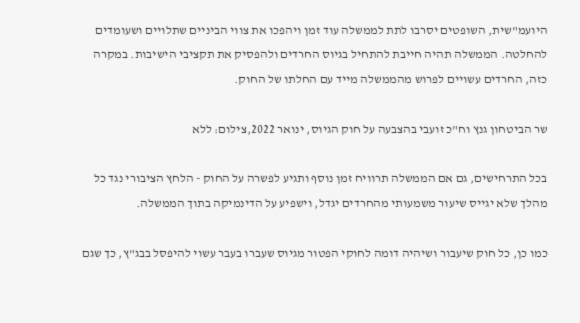היועמ"שית, השופטים יסרבו לתת לממשלה עוד זמן ויהפכו את צווי הביניים שתלויים ושעומדים להחלטה. הממשלה תהיה חייבת להתחיל בגיוס החרדים ולהפסיק את תקציבי הישיבות. במקרה כזה, החרדים עשויים לפרוש מהממשלה מייד עם החלתו של החוק.

שר הביטחון גנץ וח"כ זועבי בהצבעה על חוק הגיוס, ינואר 2022,צילום: ללא

בכל התרחישים, גם אם הממשלה תרוויח זמן נוסף ותגיע לפשרה על החוק - הלחץ הציבורי נגד כל מהלך שלא יגייס שיעור משמעותי מהחרדים יגדל, וישפיע על הדינמיקה בתוך הממשלה.

כמו כן, כל חוק שיעבור ושיהיה דומה לחוקי הפטור מגיוס שעברו בעבר עשוי להיפסל בבג"ץ, כך שגם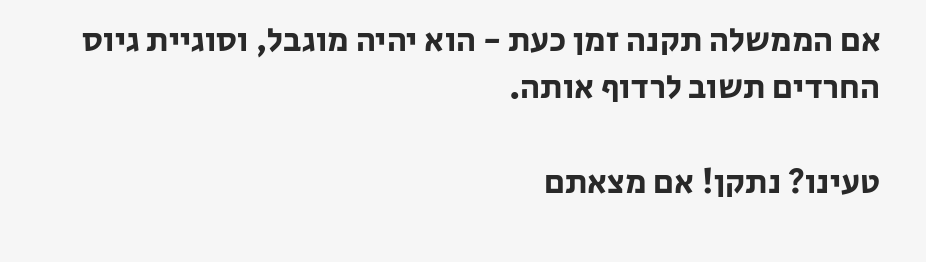אם הממשלה תקנה זמן כעת - הוא יהיה מוגבל, וסוגיית גיוס החרדים תשוב לרדוף אותה.

טעינו? נתקן! אם מצאתם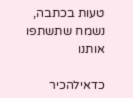טעות בכתבה, נשמח שתשתפו אותנו

כדאילהכיר